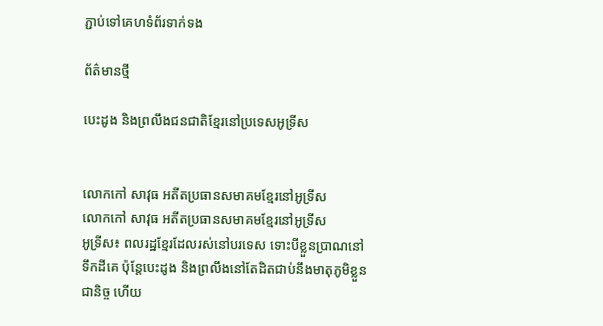ភ្ជាប់ទៅគេហទំព័រទាក់ទង

ព័ត៌មានថ្មី

បេះដូង និងព្រលឹងជនជាតិខ្មែរនៅប្រទេសអូទ្រីស


លោកកៅ សាវុធ អតីតប្រធានសមាគមខ្មែរនៅអូទ្រីស
លោកកៅ សាវុធ អតីតប្រធានសមាគមខ្មែរនៅអូទ្រីស
អូទ្រីស៖ ពលរដ្ឋខ្មែរដែលរស់នៅបរទេស ទោះបីខ្លួនប្រាណនៅទឹកដីគេ ប៉ុន្តែបេះដូង និងព្រលឹងនៅតែដិតជាប់នឹងមាតុភូមិខ្លួនជានិច្ច ហើយ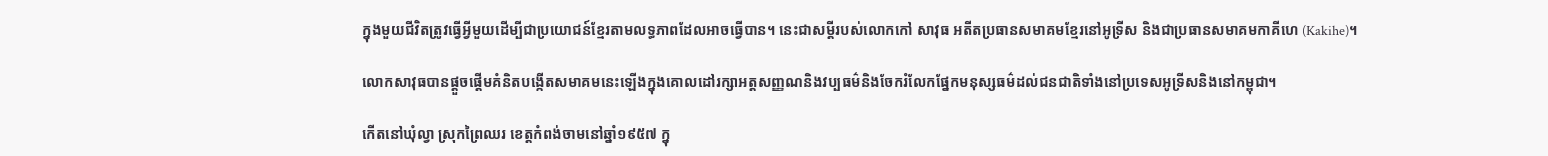ក្នុងមួយជីវិតត្រូវធ្វើអ្វីមួយដើម្បីជាប្រយោជន៍ខ្មែរតាមលទ្ធភាពដែលអាចធ្វើបាន។ នេះជាសម្តីរបស់លោកកៅ សាវុធ អតីតប្រធានសមាគមខ្មែរនៅអូទ្រីស និងជាប្រធានសមាគមកាគីហេ (Kakihe)។

លោកសាវុធបានផ្តួចផ្តើមគំនិតបង្កើតសមាគមនេះឡើងក្នុងគោលដៅរក្សាអត្តសញ្ញណនិងវប្បធម៌និងចែករំលែកផ្នែកមនុស្សធម៌ដល់ជនជាតិទាំងនៅប្រទេសអូទ្រីសនិងនៅកម្ពុជា។

កើតនៅឃុំល្វា ស្រុកព្រៃឈរ ខេត្តកំពង់ចាមនៅឆ្នាំ១៩៥៧ ក្នុ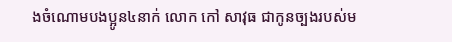ងចំណោមបងប្អូន៤នាក់ លោក កៅ សាវុធ ជាកូនច្បងរបស់ម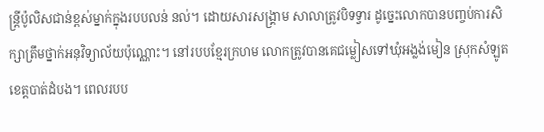ន្ត្រីប៉ូលិសជាន់ខ្ពស់ម្នាក់ក្នុងរបបលន់ នល់។ ដោយសារសង្គ្រាម សាលាត្រូវបិទទ្វារ ដូច្នេះលោកបានបញ្ចប់ការសិក្សាត្រឹមថ្នាក់អនុវិទ្យាល័យប៉ុណ្ណោះ។ នៅរបបខ្មែរក្រហម លោកត្រូវបានគេជម្លៀសទៅឃុំអង្លង់មៀន ស្រុកសំឡូត ខេត្តបាត់ដំបង។ ពេលរបប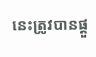នេះត្រូវបានផ្តួ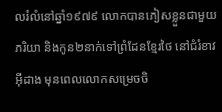លរំលំនៅឆ្នាំ១៩៧៩ លោកបានភៀសខ្លួនជាមួយភរិយា និងកូន២នាក់ទៅព្រំដែនខ្មែរថៃ នៅជំរំខាវអ៊ីដាង មុនពេលលោកសម្រេចចិ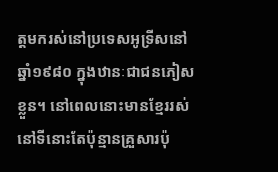ត្តមករស់នៅប្រទេសអូទ្រីសនៅឆ្នាំ១៩៨០ ក្នុងឋានៈជាជនភៀសខ្លួន។ នៅពេលនោះមានខ្មែររស់នៅទីនោះតែប៉ុន្មានគ្រួសារប៉ុ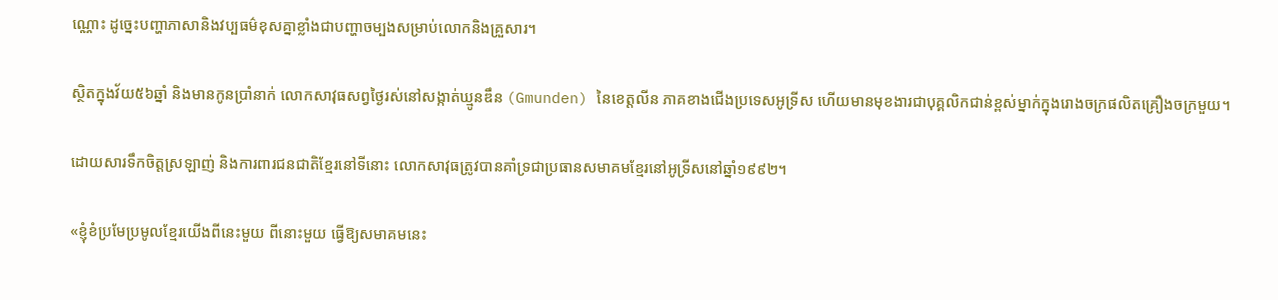ណ្ណោះ ដូច្នេះបញ្ហាភាសានិងវប្បធម៌ខុសគ្នាខ្លាំងជាបញ្ហាចម្បងសម្រាប់លោកនិងគ្រួសារ។

ស្ថិតក្នុងវ័យ៥៦ឆ្នាំ និងមានកូនប្រាំនាក់ លោកសាវុធសព្វថ្ងៃរស់នៅសង្កាត់ឃ្មូនឌឹន (Gmunden) នៃខេត្តលីន ភាគខាងជើងប្រទេសអូទ្រីស ហើយមានមុខងារជាបុគ្គលិកជាន់ខ្ពស់ម្នាក់ក្នុងរោងចក្រផលិតគ្រឿងចក្រមួយ។

ដោយសារទឹកចិត្តស្រឡាញ់ និងការពារជនជាតិខ្មែរនៅទីនោះ លោកសាវុធត្រូវបានគាំទ្រជាប្រធានសមាគមខ្មែរនៅអូទ្រីសនៅឆ្នាំ១៩៩២។

«ខ្ញុំខំប្រមែប្រមូលខ្មែរយើងពីនេះមួយ ពីនោះមួយ ធ្វើឱ្យសមាគមនេះ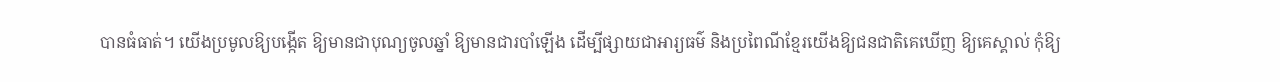បានធំធាត់។ យើងប្រមូលឱ្យបង្កើត ឱ្យមានជាបុណ្យចូលឆ្នាំ ឱ្យមានជារបាំឡើង ដើម្បីផ្សាយជាអារ្យធម៌ និងប្រពៃណីខ្មែរយើងឱ្យជនជាតិគេឃើញ ឱ្យគេស្គាល់ កុំឱ្យ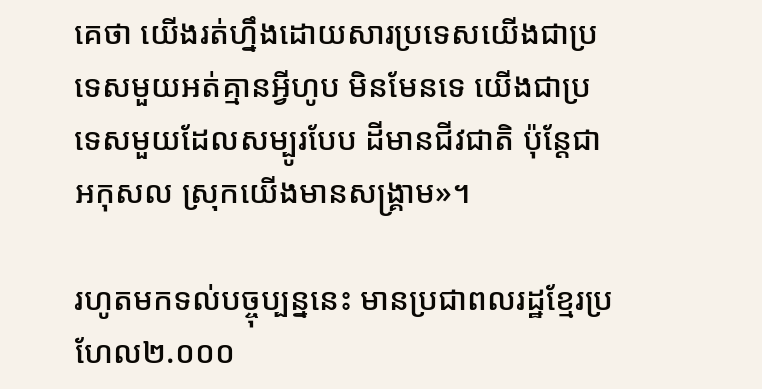គេថា យើងរត់ហ្នឹងដោយសារប្រទេសយើងជាប្រទេសមួយអត់គ្មានអ្វីហូប មិនមែនទេ យើងជាប្រទេសមួយដែលសម្បូរបែប ដីមានជីវជាតិ ប៉ុន្តែជាអកុសល ស្រុកយើងមានសង្គ្រាម»។

រហូតមកទល់បច្ចុប្បន្ននេះ មានប្រជាពលរដ្ឋខ្មែរប្រហែល២.០០០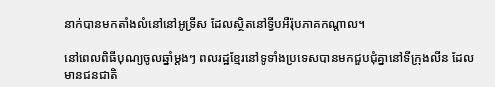នាក់បានមកតាំងលំនៅនៅអូទ្រីស ដែលស្ថិតនៅទ្វីបអឺរ៉ុបភាគកណ្តាល។

នៅពេលពិធីបុណ្យចូលឆ្នាំម្តងៗ ពលរដ្ឋខ្មែរនៅទូទាំងប្រទេសបានមកជួបជុំគ្នានៅទីក្រុងលីន ដែលមានជនជាតិ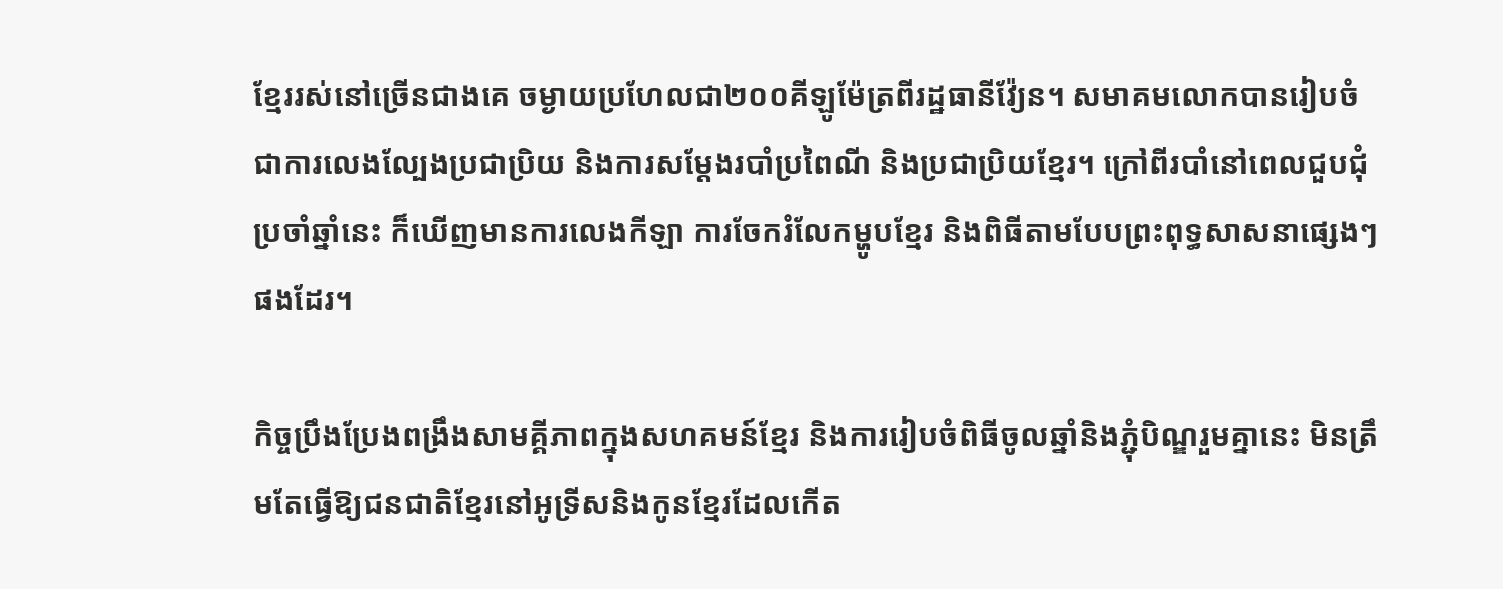ខ្មែររស់នៅច្រើនជាងគេ ចម្ងាយប្រហែលជា២០០គីឡូម៉ែត្រពីរដ្ឋធានីវ៉្យែន។ សមាគមលោកបានរៀបចំជាការលេងល្បែងប្រជាប្រិយ និងការសម្ដែងរបាំប្រពៃណី និងប្រជាប្រិយខ្មែរ។ ក្រៅពីរបាំនៅពេលជួបជុំប្រចាំឆ្នាំនេះ ក៏ឃើញមានការលេងកីឡា ការចែករំលែកម្ហូបខ្មែរ និងពិធីតាមបែបព្រះពុទ្ធសាសនាផ្សេងៗផងដែរ។

កិច្ចប្រឹងប្រែងពង្រឹងសាមគ្គីភាពក្នុងសហគមន៍ខ្មែរ និងការរៀបចំពិធីចូលឆ្នាំនិងភ្ជុំបិណ្ឌរួមគ្នានេះ មិនត្រឹមតែធ្វើឱ្យជនជាតិខ្មែរនៅអូទ្រីសនិងកូនខ្មែរដែលកើត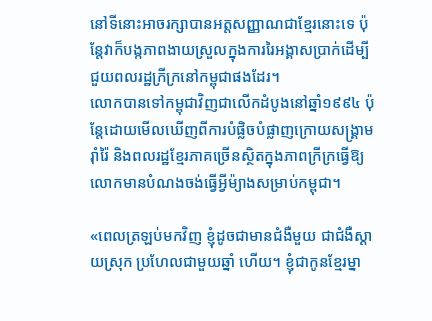នៅទីនោះអាចរក្សាបានអត្តសញ្ញាណជាខ្មែរនោះទេ ប៉ុន្តែវាក៏បង្កភាពងាយស្រួលក្នុងការរៃអង្គាសប្រាក់ដើម្បីជួយពលរដ្ឋក្រីក្រនៅកម្ពុជាផងដែរ។
លោកបានទៅកម្ពុជាវិញជាលើកដំបូងនៅឆ្នាំ១៩៩៤ ប៉ុន្តែដោយមើលឃើញពីការបំផ្លិចបំផ្លាញក្រោយសង្គ្រាមរ៉ាំរ៉ៃ និងពលរដ្ឋខ្មែរភាគច្រើនស្ថិតក្នុងភាពក្រីក្រធ្វើឱ្យលោកមានបំណងចង់ធ្វើអ្វីម៉្យាងសម្រាប់កម្ពុជា។

«ពេលត្រឡប់មកវិញ ខ្ញុំដូចជាមានជំងឺមួយ ជាជំងឺស្តាយស្រុក ប្រហែលជាមួយឆ្នាំ ហើយ។ ខ្ញុំជាកូនខ្មែរម្នា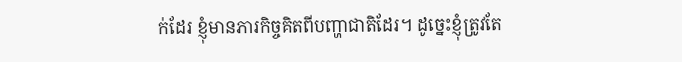ក់ដែរ ខ្ញុំមានភារកិច្ចគិតពីបញ្ហាជាតិដែរ។ ដូច្នេះខ្ញុំត្រូវតែ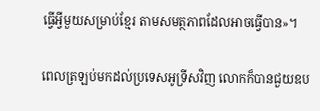ធ្វើអ្វីមួយសម្រាប់ខ្មែរ តាមសមត្ថភាពដែលអាចធ្វើបាន»។

ពេលត្រឡប់មកដល់ប្រទេសអូទ្រីសវិញ លោកក៏បានជួយឧប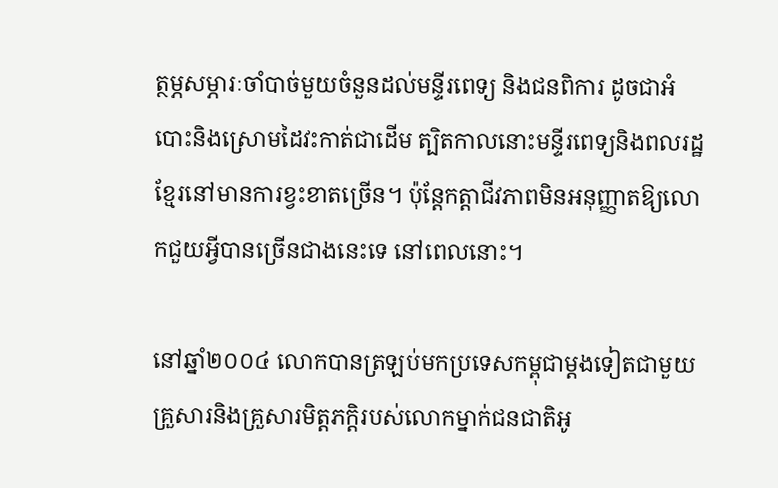ត្ថម្ភសម្ភារៈចាំបាច់មួយចំនួនដល់មន្ទីរពេទ្យ និងជនពិការ ដូចជាអំបោះនិងស្រោមដៃវះកាត់ជាដើម ត្បិតកាលនោះមន្ទីរពេទ្យនិងពលរដ្ឋខ្មែរនៅមានការខ្វះខាតច្រើន។ ប៉ុន្តែកត្តាជីវភាពមិនអនុញ្ញាតឱ្យលោកជួយអ្វីបានច្រើនជាងនេះទេ នៅពេលនោះ។

នៅឆ្នាំ២០០៤ លោកបានត្រឡប់មកប្រទេសកម្ពុជាម្តងទៀតជាមួយគ្រួសារនិងគ្រួសារមិត្តភក្តិរបស់លោកម្នាក់ជនជាតិអូ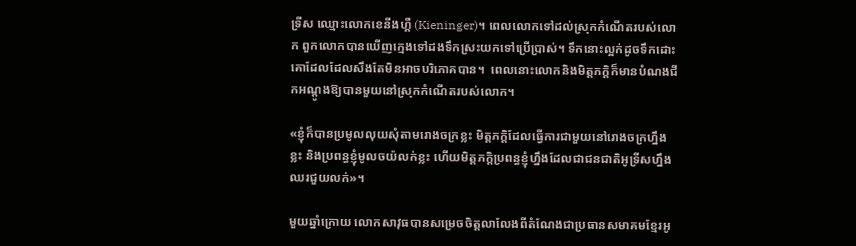ទ្រីស ឈ្មោះលោកខេនីងហ្គឺ (Kieninger)។ ពេលលោកទៅដល់ស្រុកកំណើតរបស់លោក ពួកលោកបានឃើញក្មេងទៅដងទឹកស្រះយកទៅប្រើប្រាស់។ ទឹកនោះល្អក់ដូចទឹកដោះគោដែលដែលសឹងតែមិនអាចបរិភោគបាន។  ពេលនោះលោកនិងមិត្តភក្តិក៏មានបំណងជីកអណ្តូងឱ្យបានមួយនៅស្រុកកំណើតរបស់លោក។

«ខ្ញុំក៏បានប្រមូលលុយសុំតាមរោងចក្រខ្លះ មិត្តភក្តិដែលធ្វើការជាមួយនៅរោងចក្រហ្នឹងខ្លះ និងប្រពន្ធខ្ញុំមូលចយ៉លក់ខ្លះ ហើយមិត្តភក្តិប្រពន្ធខ្ញុំហ្នឹងដែលជាជនជាតិអូទ្រីសហ្នឹង ឈរជួយលក់»។

មួយឆ្នាំក្រោយ លោកសាវុធបានសម្រេចចិត្តលាលែងពីតំណែងជាប្រធានសមាគមខ្មែរអូ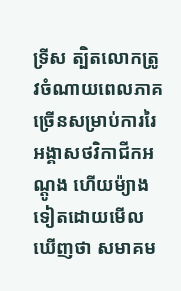ទ្រីស ត្បិតលោកត្រូវចំណាយពេលភាគច្រើនសម្រាប់ការរៃអង្គាសថវិកាជីកអណ្តូង ហើយម៉្យាងទៀតដោយមើលឃើញថា សមាគម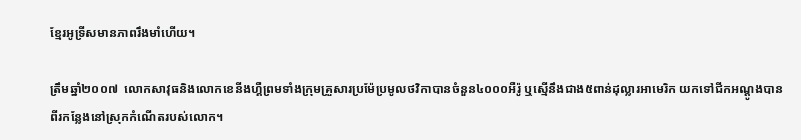ខ្មែរអូទ្រីសមានភាពរឹងមាំហើយ។

ត្រឹមឆ្នាំ២០០៧  លោកសាវុធនិងលោកខេនីងហ្គឺព្រមទាំងក្រុមគ្រួសារប្រម៉ែប្រមូលថវិកាបានចំនួន៤០០០អឺរ៉ូ ឬស្មើនឹងជាង៥ពាន់ដុល្លារអាមេរិក យកទៅជីកអណ្តូងបានពីរកន្លែងនៅស្រុកកំណើតរបស់លោក។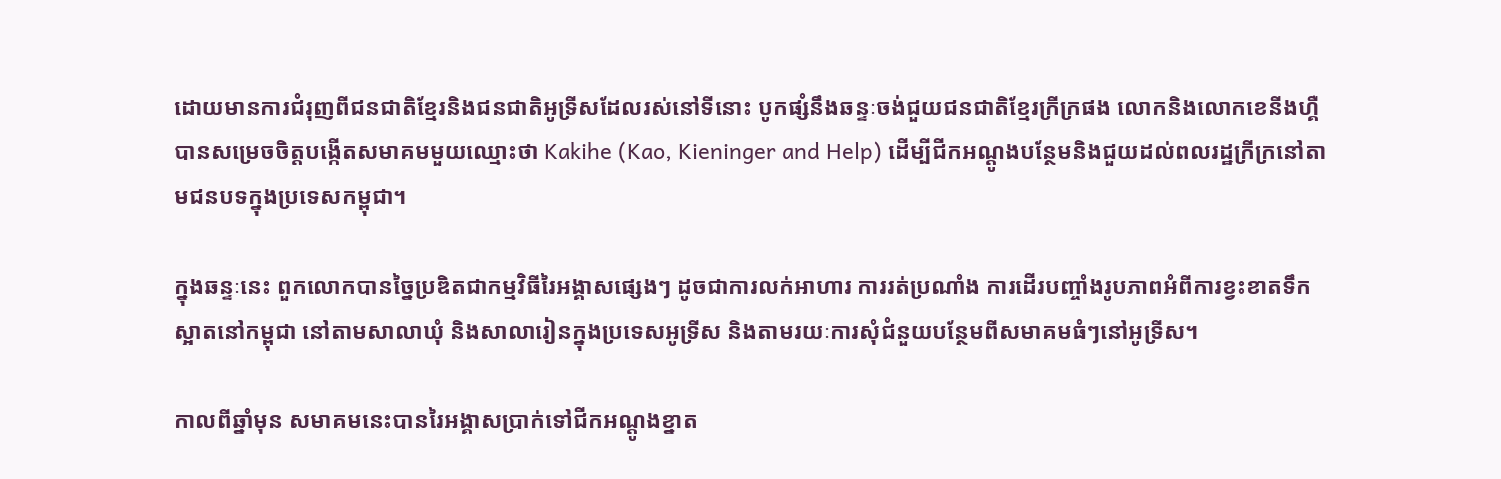ដោយមានការជំរុញពីជនជាតិខ្មែរនិងជនជាតិអូទ្រីសដែលរស់នៅទីនោះ បូកផ្សំនឹងឆន្ទៈចង់ជួយជនជាតិខ្មែរក្រីក្រផង លោកនិងលោកខេនីងហ្គឺបានសម្រេចចិត្តបង្កើតសមាគមមួយឈ្មោះថា Kakihe (Kao, Kieninger and Help) ដើម្បីជីកអណ្តូងបន្ថែមនិងជួយដល់ពលរដ្ឋក្រីក្រនៅតាមជនបទក្នុងប្រទេសកម្ពុជា។

ក្នុងឆន្ទៈនេះ ពួកលោកបានច្នៃប្រឌិតជាកម្មវិធីរៃអង្គាសផ្សេងៗ ដូចជាការលក់អាហារ ការរត់ប្រណាំង ការដើរបញ្ចាំងរូបភាពអំពីការខ្វះខាតទឹកស្អាតនៅកម្ពុជា នៅតាមសាលាឃុំ និងសាលារៀនក្នុងប្រទេសអូទ្រីស និងតាមរយៈការសុំជំនួយបន្ថែមពីសមាគមធំៗនៅអូទ្រីស។

កាលពីឆ្នាំមុន សមាគមនេះបានរៃអង្គាសប្រាក់ទៅជីកអណ្តូងខ្នាត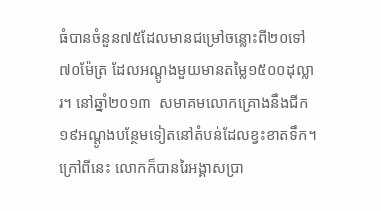ធំបានចំនួន៧៥ដែលមានជម្រៅចន្លោះពី២០ទៅ៧០ម៉ែត្រ ដែលអណ្តូងមួយមានតម្លៃ១៥០០ដុល្លារ។ នៅឆ្នាំ២០១៣  សមាគមលោកគ្រោងនឹងជីក១៩អណ្តូងបន្ថែមទៀតនៅតំបន់ដែលខ្វះខាតទឹក។ ក្រៅពីនេះ លោកក៏បានរៃអង្គាសប្រា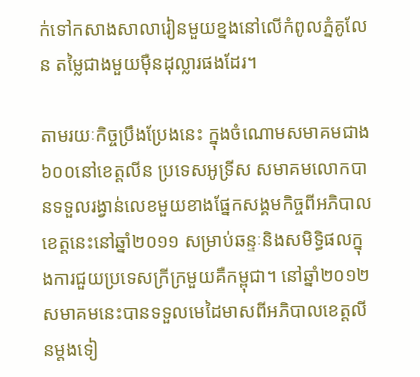ក់ទៅកសាងសាលារៀនមួយខ្នងនៅលើកំពូលភ្នំគូលែន តម្លៃជាងមួយម៉ឺនដុល្លារផងដែរ។

តាមរយៈកិច្ចប្រឹងប្រែងនេះ ក្នុងចំណោមសមាគមជាង៦០០នៅខេត្តលីន ប្រទេសអូទ្រីស សមាគមលោកបានទទួលរង្វាន់លេខមួយខាងផ្នែកសង្គមកិច្ចពីអភិបាលខេត្តនេះនៅឆ្នាំ២០១១ សម្រាប់ឆន្ទៈនិងសមិទ្ធិផលក្នុងការជួយប្រទេសក្រីក្រមួយគឺកម្ពុជា។ នៅឆ្នាំ២០១២ សមាគមនេះបានទទួលមេដៃមាសពីអភិបាលខេត្តលីនម្តងទៀ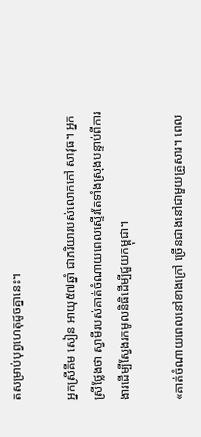តសម្រាប់បុព្វហេតុដូចគ្នានេះ។

អ្នកស្រីគីម សៀន អាយុ៥៧ឆ្នាំ ជាភរិយារបស់លោកកៅ សាវុធ។ អ្នកស្រីថ្លែងថា ស្វាមីរបស់គាត់ចំណាយពេលស្ទើរតែទាំងស្រុងបន្ទាប់ពីការងារដើម្បីស្វែងរកមូលនិធិដើម្បីជួយកម្ពុជា។

«គាត់ចំណាយពេលនៅខាងក្រៅ ច្រើនជាងនៅជាមួយគ្រួសារ។ ពេល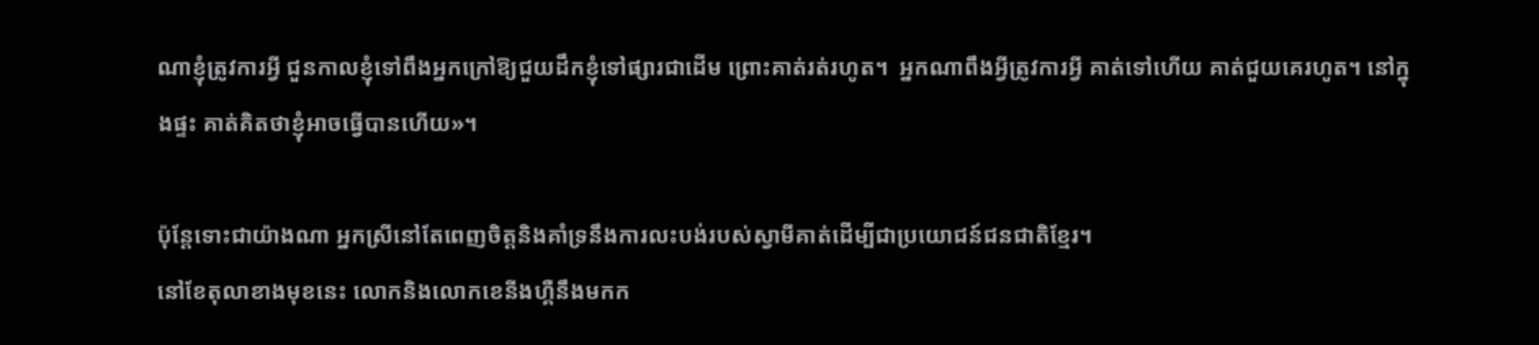ណាខ្ញុំត្រូវការអ្វី ជួនកាលខ្ញុំទៅពឹងអ្នកក្រៅឱ្យជួយដឹកខ្ញុំទៅផ្សារជាដើម ព្រោះគាត់រត់រហូត។  អ្នកណាពឹងអ្វីត្រូវការអ្វី គាត់ទៅហើយ គាត់ជួយគេរហូត។ នៅក្នុងផ្ទះ គាត់គិតថាខ្ញុំអាចធ្វើបានហើយ»។

ប៉ុន្តែទោះជាយ៉ាងណា អ្នកស្រីនៅតែពេញចិត្តនិងគាំទ្រនឹងការលះបង់របស់ស្វាមីគាត់ដើម្បីជាប្រយោជន៍ជនជាតិខ្មែរ។
នៅខែតុលាខាងមុខនេះ លោកនិងលោកខេនីងហ្គឺនឹងមកក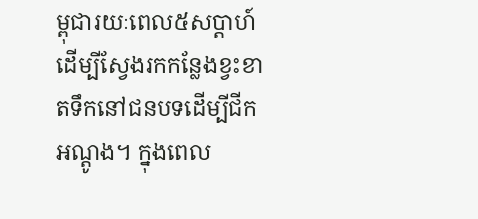ម្ពុជារយៈពេល៥សប្តាហ៍ដើម្បីស្វែងរកកន្លែងខ្វះខាតទឹកនៅជនបទដើម្បីជីកអណ្តូង។ ក្នុងពេល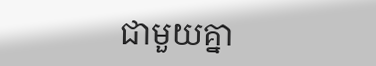ជាមួយគ្នា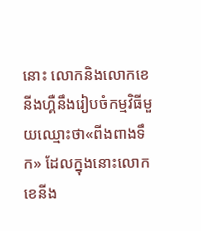នោះ លោកនិងលោកខេនីងហ្គឺនឹងរៀបចំកម្មវិធីមួយឈ្មោះថា«ពីងពាងទឹក» ដែលក្នុងនោះលោកខេនីង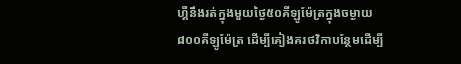ហ្គឺនឹងរត់ក្នុងមួយថ្ងៃ៥០គីឡូម៉ែត្រក្នុងចម្ងាយ៨០០គីឡូម៉ែត្រ ដើម្បីគៀងគរថវិកាបន្ថែមដើម្បី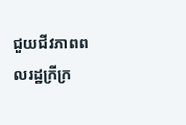ជួយជីវភាពពលរដ្ឋក្រីក្រ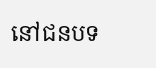នៅជនបទ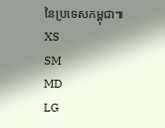នៃប្រទេសកម្ពុជា៕
XS
SM
MD
LG